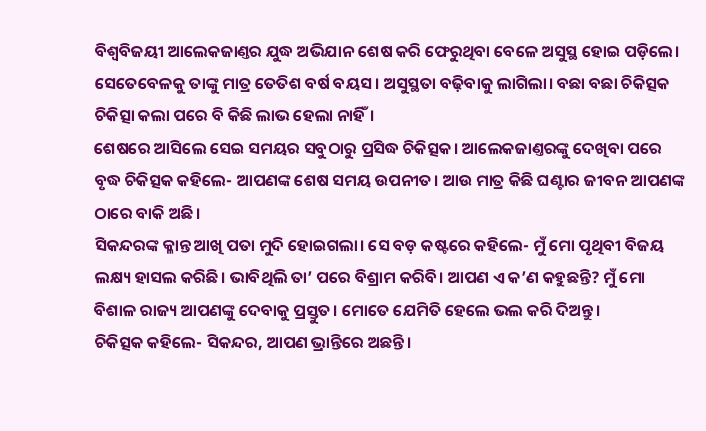ବିଶ୍ବବିଜୟୀ ଆଲେକଜାଣ୍ତର ଯୁଦ୍ଧ ଅଭିଯାନ ଶେଷ କରି ଫେରୁଥିବା ବେଳେ ଅସୁସ୍ଥ ହୋଇ ପଡ଼ିଲେ। ସେତେବେଳକୁ ତାଙ୍କୁ ମାତ୍ର ତେତିଶ ବର୍ଷ ବୟସ। ଅସୁସ୍ଥତା ବଢ଼ିବାକୁ ଲାଗିଲା। ବଛା ବଛା ଚିକିତ୍ସକ ଚିକିତ୍ସା କଲା ପରେ ବି କିଛି ଲାଭ ହେଲା ନାହିଁ।
ଶେଷରେ ଆସିଲେ ସେଇ ସମୟର ସବୁଠାରୁ ପ୍ରସିଦ୍ଧ ଚିକିତ୍ସକ। ଆଲେକଜାଣ୍ତରଙ୍କୁ ଦେଖିବା ପରେ ବୃଦ୍ଧ ଚିକିତ୍ସକ କହିଲେ- ଆପଣଙ୍କ ଶେଷ ସମୟ ଉପନୀତ। ଆଉ ମାତ୍ର କିଛି ଘଣ୍ଟାର ଜୀବନ ଆପଣଙ୍କ ଠାରେ ବାକି ଅଛି।
ସିକନ୍ଦରଙ୍କ କ୍ଳାନ୍ତ ଆଖି ପତା ମୁଦି ହୋଇଗଲା। ସେ ବଡ଼ କଷ୍ଟରେ କହିଲେ- ମୁଁ ମୋ ପୃଥିବୀ ବିଜୟ ଲକ୍ଷ୍ୟ ହାସଲ କରିଛି। ଭାବିଥିଲି ତା’ ପରେ ବିଶ୍ରାମ କରିବି। ଆପଣ ଏ କ’ଣ କହୁଛନ୍ତି? ମୁଁ ମୋ ବିଶାଳ ରାଜ୍ୟ ଆପଣଙ୍କୁ ଦେବାକୁ ପ୍ରସ୍ତୁତ। ମୋତେ ଯେମିତି ହେଲେ ଭଲ କରି ଦିଅନ୍ତୁ।
ଚିକିତ୍ସକ କହିଲେ- ସିକନ୍ଦର, ଆପଣ ଭ୍ରାନ୍ତିରେ ଅଛନ୍ତି।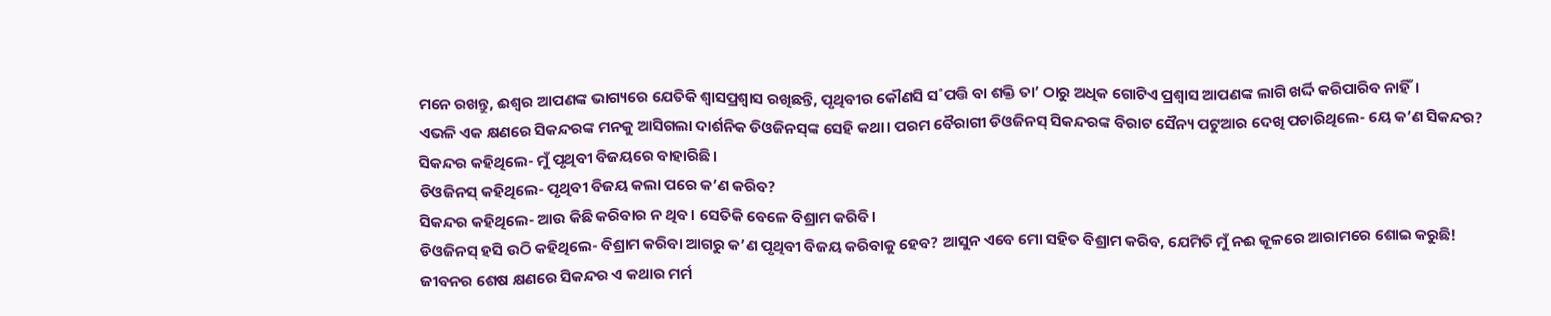ମନେ ରଖନ୍ତୁ, ଈଶ୍ବର ଆପଣଙ୍କ ଭାଗ୍ୟରେ ଯେତିକି ଶ୍ବାସପ୍ରଶ୍ବାସ ରଖିଛନ୍ତି, ପୃଥିବୀର କୌଣସି ସ˚ପତ୍ତି ବା ଶକ୍ତି ତା’ ଠାରୁ ଅଧିକ ଗୋଟିଏ ପ୍ରଶ୍ବାସ ଆପଣଙ୍କ ଲାଗି ଖର୍ଦ୍ଦି କରିପାରିବ ନାହିଁ।
ଏଭଳି ଏକ କ୍ଷଣରେ ସିକନ୍ଦରଙ୍କ ମନକୁ ଆସିଗଲା ଦାର୍ଶନିକ ଡିଓଜିନସ୍‌ଙ୍କ ସେହି କଥା। ପରମ ବୈରାଗୀ ଡିଓଜିନସ୍‌ ସିକନ୍ଦରଙ୍କ ବିରାଟ ସୈନ୍ୟ ପଟୁଆର ଦେଖି ପଚାରିଥିଲେ- ୟେ କ’ଣ ସିକନ୍ଦର?
ସିକନ୍ଦର କହିଥିଲେ- ମୁଁ ପୃଥିବୀ ବିଜୟରେ ବାହାରିଛି।
ଡିଓଜିନସ୍‌ କହିଥିଲେ- ପୃଥିବୀ ବିଜୟ କଲା ପରେ କ’ଣ କରିବ?
ସିକନ୍ଦର କହିଥିଲେ- ଆଉ କିଛି କରିବାର ନ ଥିବ। ସେତିକି ବେଳେ ବିଶ୍ରାମ କରିବି।
ଡିଓଜିନସ୍‌ ହସି ଉଠି କହିଥିଲେ- ବିଶ୍ରାମ କରିବା ଆଗରୁ କ’ଣ ପୃଥିବୀ ବିଜୟ କରିବାକୁ ହେବ? ଆସୁନ ଏବେ ମୋ ସହିତ ବିଶ୍ରାମ କରିବ, ଯେମିତି ମୁଁ ନଈ କୂଳରେ ଆରାମରେ ଶୋଇ କରୁଛି!
ଜୀବନର ଶେଷ କ୍ଷଣରେ ସିକନ୍ଦର ଏ କଥାର ମର୍ମ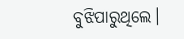ବୁଝିପାରୁଥିଲେ।